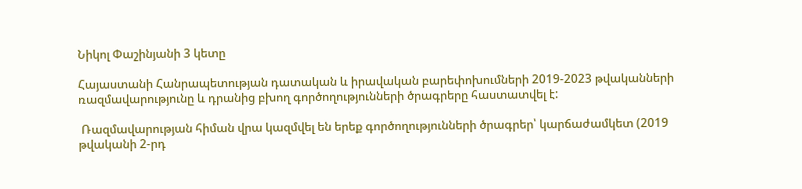Նիկոլ Փաշինյանի 3 կետը

Հայաստանի Հանրապետության դատական և իրավական բարեփոխումների 2019-2023 թվականների ռազմավարությունը և դրանից բխող գործողությունների ծրագրերը հաստատվել է:

 Ռազմավարության հիման վրա կազմվել են երեք գործողությունների ծրագրեր՝ կարճաժամկետ (2019 թվականի 2-րդ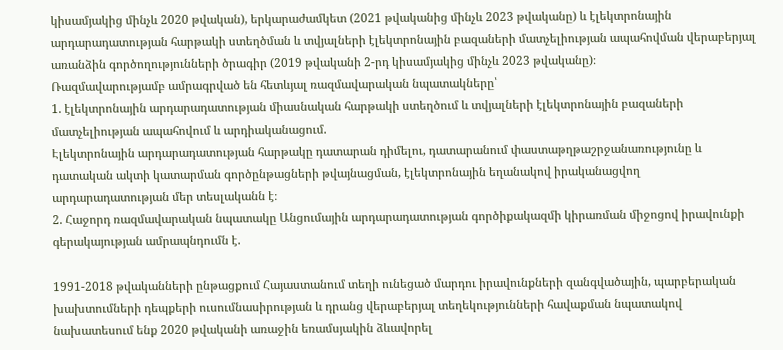կիսամյակից մինչև 2020 թվական), երկարաժամկետ (2021 թվականից մինչև 2023 թվականը) և էլեկտրոնային արդարադատության հարթակի ստեղծման և տվյալների էլեկտրոնային բազաների մատչելիության ապահովման վերաբերյալ առանձին գործողությունների ծրագիր (2019 թվականի 2-րդ կիսամյակից մինչև 2023 թվականը)։
Ռազմավարությամբ ամրագրված են հետևյալ ռազմավարական նպատակները՝
1. էլեկտրոնային արդարադատության միասնական հարթակի ստեղծում և տվյալների էլեկտրոնային բազաների մատչելիության ապահովում և արդիականացում.
Էլեկտրոնային արդարադատության հարթակը դատարան դիմելու, դատարանում փաստաթղթաշրջանառությունը և դատական ակտի կատարման գործընթացների թվայնացման, էլեկտրոնային եղանակով իրականացվող արդարադատության մեր տեսլականն է։
2. Հաջորդ ռազմավարական նպատակը Անցումային արդարադատության գործիքակազմի կիրառման միջոցով իրավունքի գերակայության ամրապնդումն է.

1991-2018 թվականների ընթացքում Հայաստանում տեղի ունեցած մարդու իրավունքների զանգվածային, պարբերական խախտումների դեպքերի ուսումնասիրության և դրանց վերաբերյալ տեղեկությունների հավաքման նպատակով նախատեսում ենք 2020 թվականի առաջին եռամսյակին ձևավորել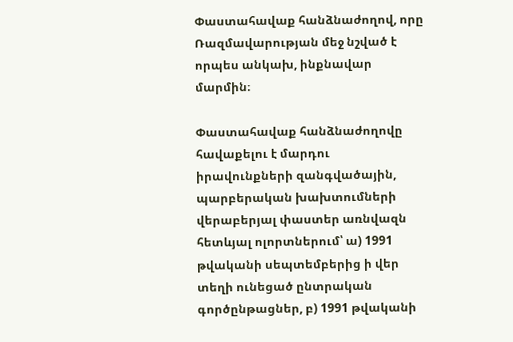Փաստահավաք հանձնաժողով, որը Ռազմավարության մեջ նշված է որպես անկախ, ինքնավար մարմին։

Փաստահավաք հանձնաժողովը հավաքելու է մարդու իրավունքների զանգվածային, պարբերական խախտումների վերաբերյալ փաստեր առնվազն հետևյալ ոլորտներում՝ ա) 1991 թվականի սեպտեմբերից ի վեր տեղի ունեցած ընտրական գործընթացներ, բ) 1991 թվականի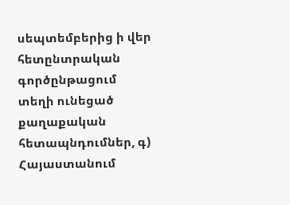սեպտեմբերից ի վեր հետընտրական գործընթացում տեղի ունեցած քաղաքական հետապնդումներ, գ) Հայաստանում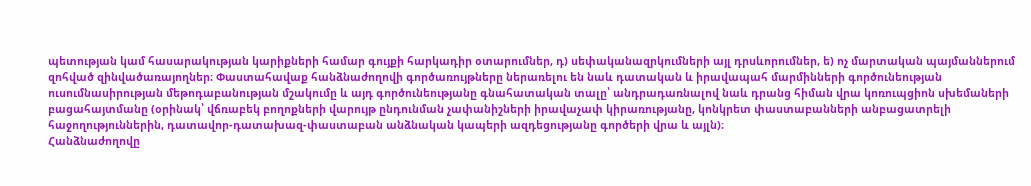պետության կամ հասարակության կարիքների համար գույքի հարկադիր օտարումներ, դ) սեփականազրկումների այլ դրսևորումներ, ե) ոչ մարտական պայմաններում զոհված զինվածառայողներ։ Փաստահավաք հանձնաժողովի գործառույթները ներառելու են նաև դատական և իրավապահ մարմինների գործունեության ուսումնասիրության մեթոդաբանության մշակումը և այդ գործունեությանը գնահատական տալը՝ անդրադառնալով նաև դրանց հիման վրա կոռուպցիոն սխեմաների բացահայտմանը (օրինակ՝ վճռաբեկ բողոքների վարույթ ընդունման չափանիշների իրավաչափ կիրառությանը, կոնկրետ փաստաբանների անբացատրելի հաջողություններին, դատավոր-դատախազ-փաստաբան անձնական կապերի ազդեցությանը գործերի վրա և այլն)։
Հանձնաժողովը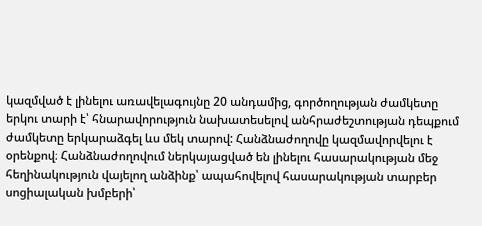կազմված է լինելու առավելագույնը 20 անդամից, գործողության ժամկետը երկու տարի է՝ հնարավորություն նախատեսելով անհրաժեշտության դեպքում ժամկետը երկարաձգել ևս մեկ տարով: Հանձնաժողովը կազմավորվելու է օրենքով։ Հանձնաժողովում ներկայացված են լինելու հասարակության մեջ հեղինակություն վայելող անձինք՝ ապահովելով հասարակության տարբեր սոցիալական խմբերի՝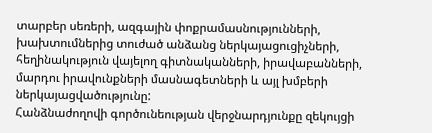տարբեր սեռերի, ազգային փոքրամասնությունների, խախտումներից տուժած անձանց ներկայացուցիչների, հեղինակություն վայելող գիտնականների, իրավաբանների, մարդու իրավունքների մասնագետների և այլ խմբերի ներկայացվածությունը:
Հանձնաժողովի գործունեության վերջնարդյունքը զեկույցի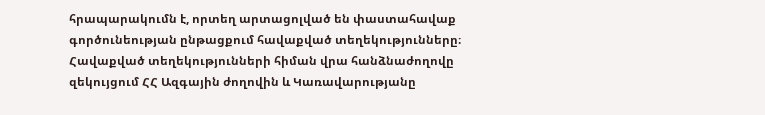հրապարակումն է, որտեղ արտացոլված են փաստահավաք գործունեության ընթացքում հավաքված տեղեկությունները։ Հավաքված տեղեկությունների հիման վրա հանձնաժողովը զեկույցում ՀՀ Ազգային ժողովին և Կառավարությանը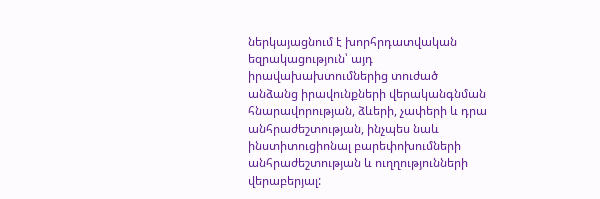ներկայացնում է խորհրդատվական եզրակացություն՝ այդ իրավախախտումներից տուժած անձանց իրավունքների վերականգնման հնարավորության, ձևերի, չափերի և դրա անհրաժեշտության, ինչպես նաև ինստիտուցիոնալ բարեփոխումների անհրաժեշտության և ուղղությունների վերաբերյալ: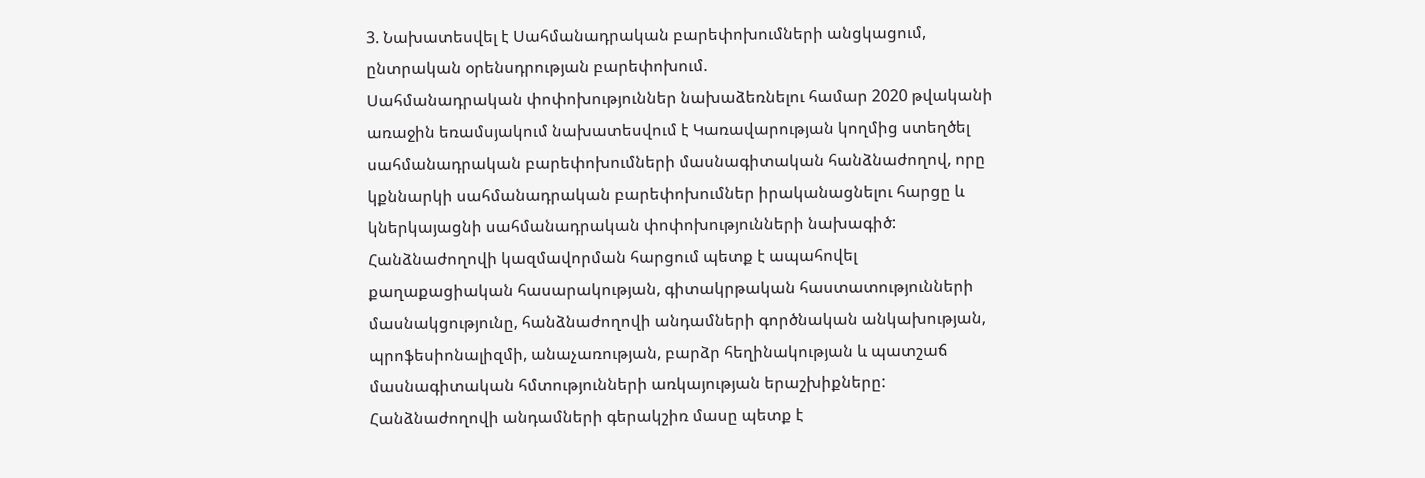3. Նախատեսվել է Սահմանադրական բարեփոխումների անցկացում, ընտրական օրենսդրության բարեփոխում.
Սահմանադրական փոփոխություններ նախաձեռնելու համար 2020 թվականի առաջին եռամսյակում նախատեսվում է Կառավարության կողմից ստեղծել սահմանադրական բարեփոխումների մասնագիտական հանձնաժողով, որը կքննարկի սահմանադրական բարեփոխումներ իրականացնելու հարցը և կներկայացնի սահմանադրական փոփոխությունների նախագիծ: Հանձնաժողովի կազմավորման հարցում պետք է ապահովել քաղաքացիական հասարակության, գիտակրթական հաստատությունների մասնակցությունը, հանձնաժողովի անդամների գործնական անկախության, պրոֆեսիոնալիզմի, անաչառության, բարձր հեղինակության և պատշաճ մասնագիտական հմտությունների առկայության երաշխիքները: Հանձնաժողովի անդամների գերակշիռ մասը պետք է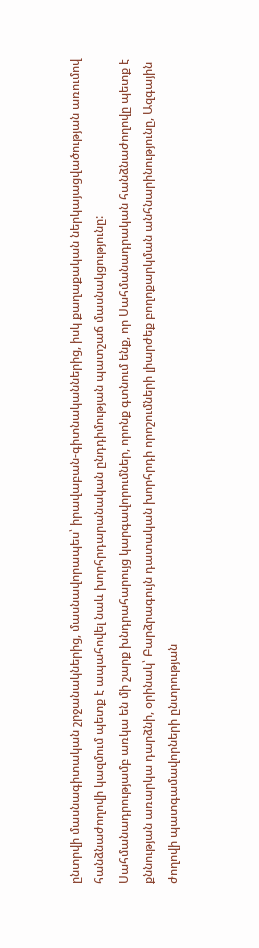ընտրվի մասնագիտական շրջանակներից, մասնավորապես՝ իրավաբան-գիտնականներից, իսկ քաղաքական ներկայացվածության առումով հանձնաժողովի կազմում պետք է ապահովել նաև խորհրդարանական ընդդիմության պատշաճ մասնակցությունը:
Սահմանադրությամբ առկա են մի շարք խնդրահարույց կարգավորումներ, որոնք գտնում ենք, որ Սահմանադրական հանձնաժողովը պետք է քննության առարկա դարձնի, օրինակ՝ Բարձրագույն դատական խորհրդի որոշումների լիարժեք բողոքարկման անհնարինությունը, Ազգային ժողովի պատգամավորների ընտրության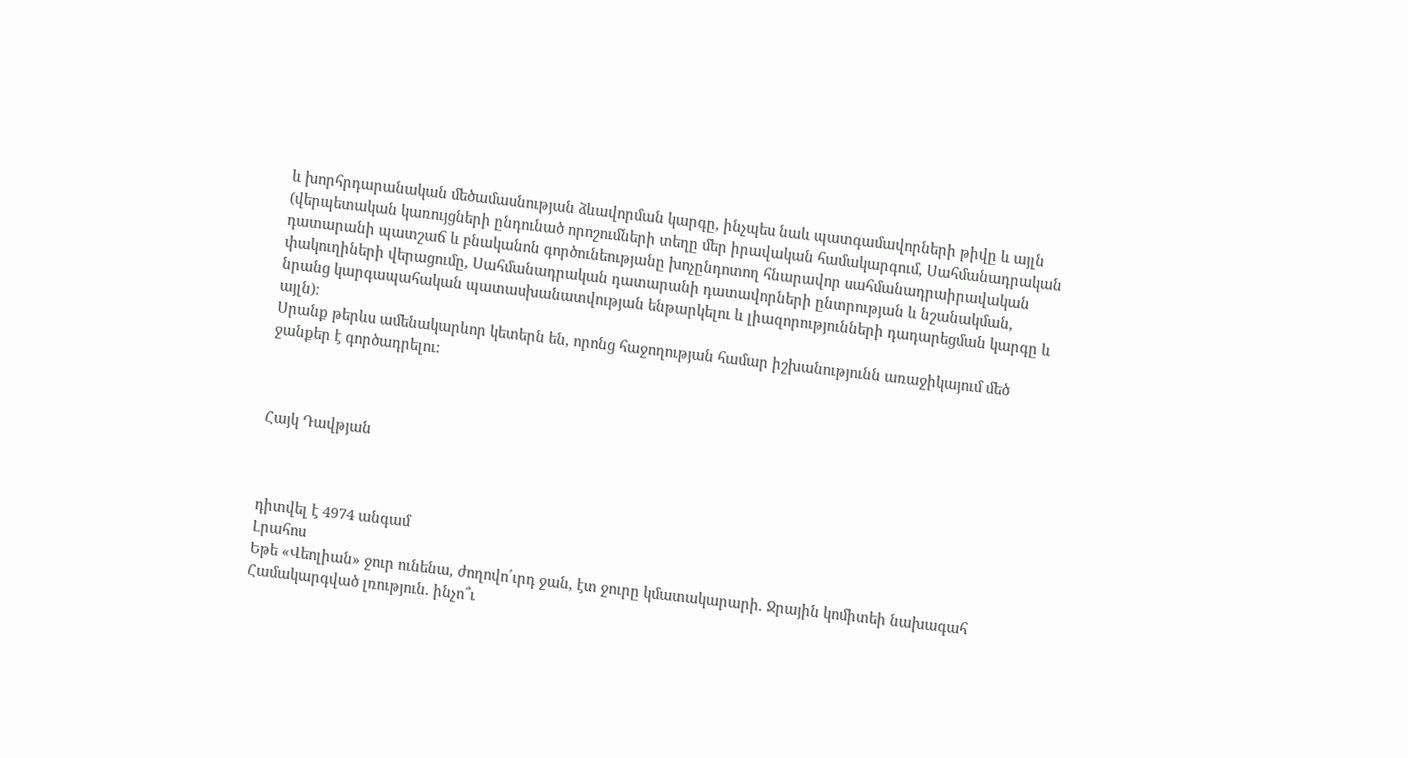և խորհրդարանական մեծամասնության ձևավորման կարգը, ինչպես նաև պատգամավորների թիվը և այլն (վերպետական կառույցների ընդունած որոշումների տեղը մեր իրավական համակարգում, Սահմանադրական դատարանի պատշաճ և բնականոն գործունեությանը խոչընդոտող հնարավոր սահմանադրաիրավական փակուղիների վերացումը, Սահմանադրական դատարանի դատավորների ընտրության և նշանակման, նրանց կարգապահական պատասխանատվության ենթարկելու և լիազորությունների դադարեցման կարգը և այլն)։
Սրանք թերևս ամենակարևոր կետերն են, որոնց հաջողության համար իշխանությունն առաջիկայում մեծ ջանքեր է գործադրելու:



Հայկ Դավթյան



դիտվել է 4974 անգամ
Լրահոս
Եթե «Վեոլիան» ջուր ունենա, ժողովո՛ւրդ ջան, էտ ջուրը կմատակարարի. Ջրային կոմիտեի նախագահ Համակարգված լռություն. ինչո՞ւ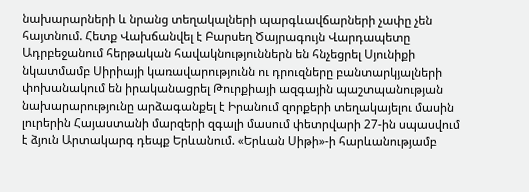նախարարների և նրանց տեղակալների պարգևավճարների չափը չեն հայտնում. Հետք Վախճանվել է Բարսեղ Ծայրագույն Վարդապետը Ադրբեջանում հերթական հավակնություններն են հնչեցրել Սյունիքի նկատմամբ Սիրիայի կառավարությունն ու դրուզները բանտարկյալների փոխանակում են իրականացրել Թուրքիայի ազգային պաշտպանության նախարարությունը արձագանքել է Իրանում զորքերի տեղակայելու մասին լուրերին Հայաստանի մարզերի զգալի մասում փետրվարի 27-ին սպասվում է ձյուն Արտակարգ դեպք Երևանում. «Երևան Սիթի»-ի հարևանությամբ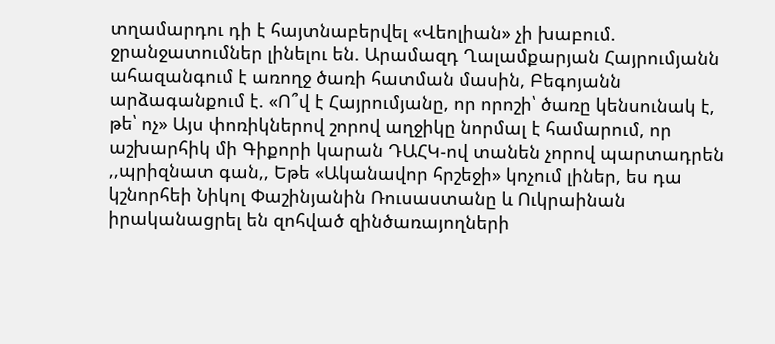տղամարդու դի է հայտնաբերվել «Վեոլիան» չի խաբում. ջրանջատումներ լինելու են. Արամազդ Ղալամքարյան Հայրումյանն ահազանգում է առողջ ծառի հատման մասին, Բեգոյանն արձագանքում է. «Ո՞վ է Հայրումյանը, որ որոշի՝ ծառը կենսունակ է, թե՝ ոչ» Այս փոռիկներով շորով աղջիկը նորմալ է համարում, որ աշխարհիկ մի Գիքորի կարան ԴԱՀԿ-ով տանեն չորով պարտադրեն ,,պրիզնատ գան,, Եթե «Ականավոր հրշեջի» կոչում լիներ, ես դա կշնորհեի Նիկոլ Փաշինյանին Ռուսաստանը և Ուկրաինան իրականացրել են զոհված զինծառայողների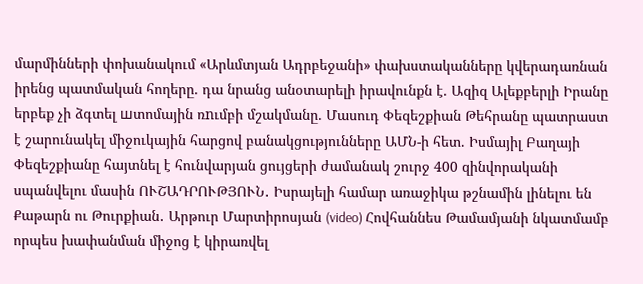մարմինների փոխանակում «Արևմտյան Ադրբեջանի» փախստականները կվերադառնան իրենց պատմական հողերը. դա նրանց անօտարելի իրավունքն է. Ազիզ Ալեքբերլի Իրանը երբեք չի ձգտել шտոմային ռnւմբի մշակմանը. Մասուդ Փեզեշքիան Թեհրանը պատրաստ է շարունակել միջուկային հարցով բանակցությունները ԱՄՆ-ի հետ. Իսմայիլ Բաղայի Փեզեշքիանը հայտնել է հունվարյան ցույցերի ժամանակ շուրջ 400 զինվորականի սպանվելու մասին ՈՒՇԱԴՐՈՒԹՅՈՒՆ․ Իսրայելի համար առաջիկա թշնամին լինելու են Քաթարն ու Թուրքիան․ Արթուր Մարտիրոսյան (video) Հովհաննես Թամամյանի նկատմամբ որպես խափանման միջոց է կիրառվել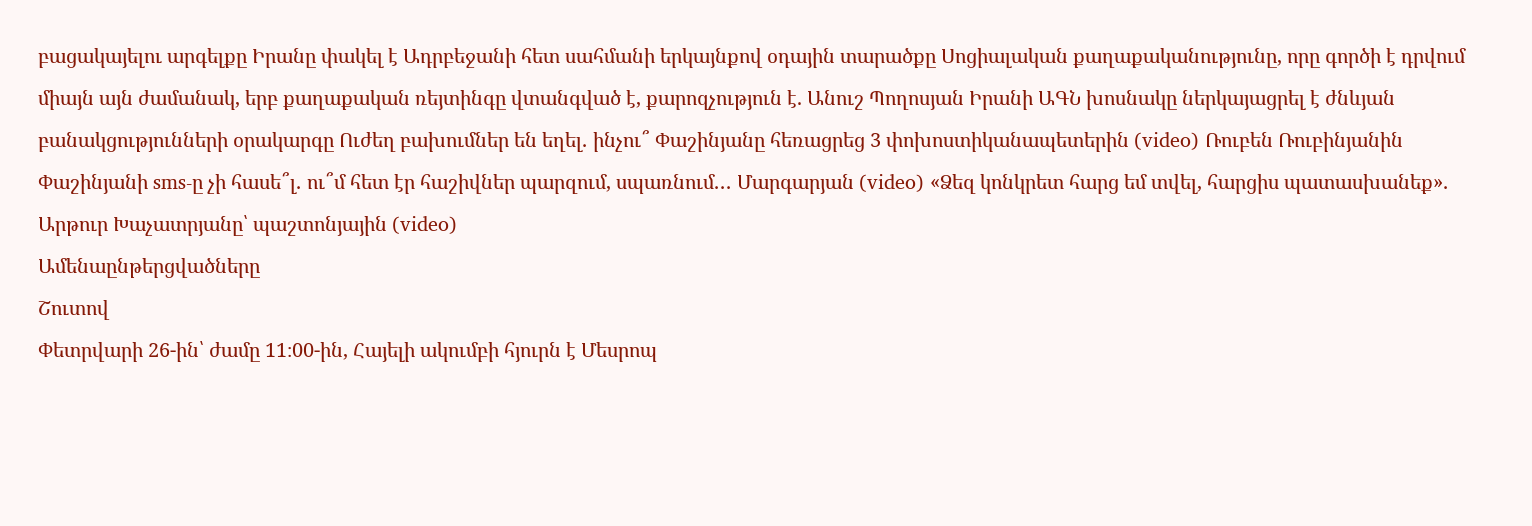բացակայելու արգելքը Իրանը փակել է Ադրբեջանի հետ սահմանի երկայնքով օդային տարածքը Սոցիալական քաղաքականությունը, որը գործի է դրվում միայն այն ժամանակ, երբ քաղաքական ռեյտինգը վտանգված է, քարոզչություն է. Անուշ Պողոսյան Իրանի ԱԳՆ խոսնակը ներկայացրել է ժնևյան բանակցությունների օրակարգը Ուժեղ բախումներ են եղել․ ինչու՞ Փաշինյանը հեռացրեց 3 փոխոստիկանապետերին (video) Ռուբեն Ռուբինյանին Փաշինյանի sms-ը չի հասե՞լ․ ու՞մ հետ էր հաշիվներ պարզում, սպառնում․․․ Մարգարյան (video) «Ձեզ կոնկրետ հարց եմ տվել, հարցիս պատասխանեք»․ Արթուր Խաչատրյանը՝ պաշտոնյային (video)
Ամենաընթերցվածները
Շուտով
Փետրվարի 26-ին՝ ժամը 11։00-ին, Հայելի ակումբի հյուրն է Մեսրոպ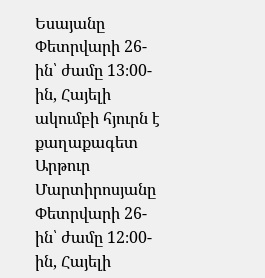Եսայանը Փետրվարի 26-ին՝ ժամը 13։00-ին, Հայելի ակումբի հյուրն է քաղաքագետ Արթուր Մարտիրոսյանը Փետրվարի 26-ին՝ ժամը 12։00-ին, Հայելի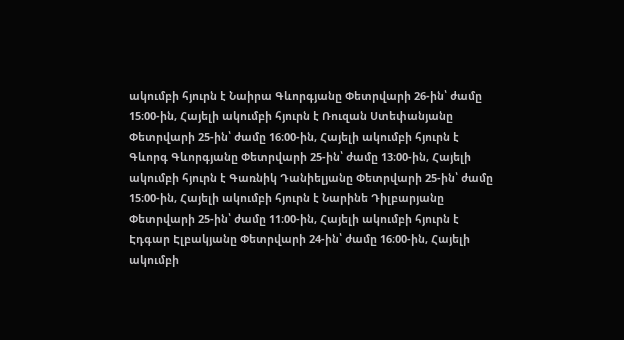ակումբի հյուրն է Նաիրա Գևորգյանը Փետրվարի 26-ին՝ ժամը 15։00-ին, Հայելի ակումբի հյուրն է Ռուզան Ստեփանյանը Փետրվարի 25-ին՝ ժամը 16։00-ին, Հայելի ակումբի հյուրն է Գևորգ Գևորգյանը Փետրվարի 25-ին՝ ժամը 13։00-ին, Հայելի ակումբի հյուրն է Գառնիկ Դանիելյանը Փետրվարի 25-ին՝ ժամը 15։00-ին, Հայելի ակումբի հյուրն է Նարինե Դիլբարյանը Փետրվարի 25-ին՝ ժամը 11։00-ին, Հայելի ակումբի հյուրն է Էդգար Էլբակյանը Փետրվարի 24-ին՝ ժամը 16։00-ին, Հայելի ակումբի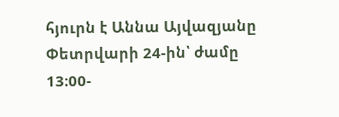հյուրն է Աննա Այվազյանը Փետրվարի 24-ին՝ ժամը 13։00-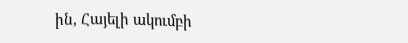ին, Հայելի ակումբի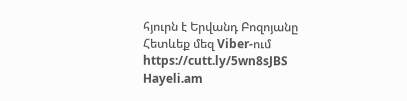հյուրն է Երվանդ Բոզոյանը
Հետևեք մեզ Viber-ում https://cutt.ly/5wn8sJBS
Hayeli.am